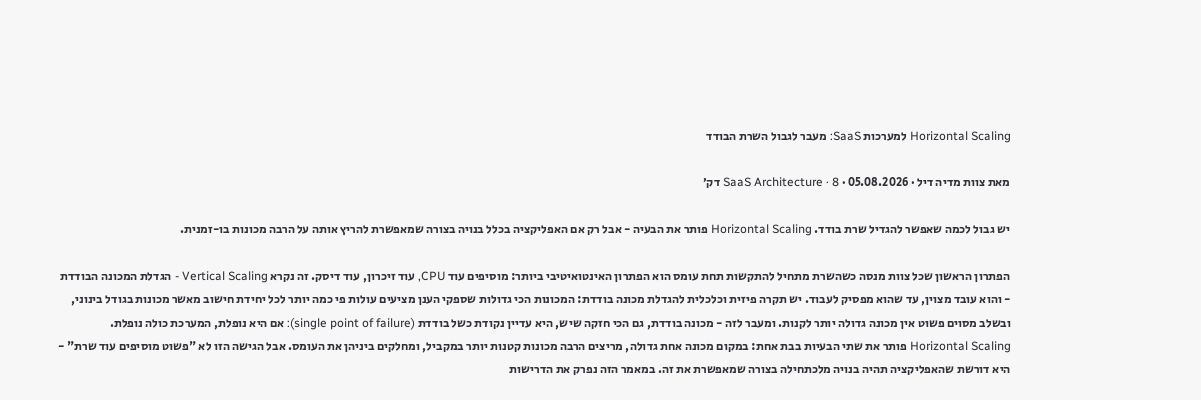Horizontal Scaling למערכות SaaS: מעבר לגבול השרת הבודד

מאת צוות מדיה דיל · 05.08.2026 · SaaS Architecture · 8 דק׳

יש גבול לכמה שאפשר להגדיל שרת בודד. Horizontal Scaling פותר את הבעיה - אבל רק אם האפליקציה בכלל בנויה בצורה שמאפשרת להריץ אותה על הרבה מכונות בו-זמנית.

הפתרון הראשון שכל צוות מנסה כשהשרת מתחיל להתקשות תחת עומס הוא הפתרון האינטואיטיבי ביותר: מוסיפים עוד CPU, עוד זיכרון, עוד דיסק. זה נקרא Vertical Scaling - הגדלת המכונה הבודדת - והוא עובד מצוין, עד שהוא מפסיק לעבוד. יש תקרה פיזית וכלכלית להגדלת מכונה בודדת: המכונות הכי גדולות שספקי הענן מציעים עולות פי כמה יותר לכל יחידת חישוב מאשר מכונות בגודל בינוני, ובשלב מסוים פשוט אין מכונה גדולה יותר לקנות. ומעבר לזה - מכונה בודדת, גם הכי חזקה שיש, היא עדיין נקודת כשל בודדת (single point of failure): אם היא נופלת, המערכת כולה נופלת. Horizontal Scaling פותר את שתי הבעיות בבת אחת: במקום מכונה אחת גדולה, מריצים הרבה מכונות קטנות יותר במקביל, ומחלקים ביניהן את העומס. אבל הגישה הזו לא "פשוט מוסיפים עוד שרת" - היא דורשת שהאפליקציה תהיה בנויה מלכתחילה בצורה שמאפשרת את זה. במאמר הזה נפרק את הדרישות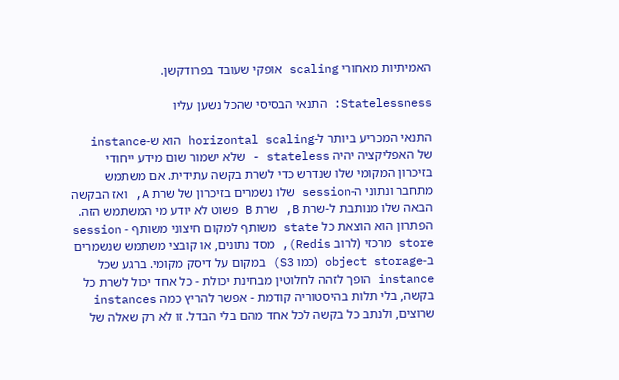האמיתיות מאחורי scaling אופקי שעובד בפרודקשן.

Statelessness: התנאי הבסיסי שהכל נשען עליו

התנאי המכריע ביותר ל-horizontal scaling הוא ש-instance של האפליקציה יהיה stateless - שלא ישמור שום מידע ייחודי בזיכרון המקומי שלו שנדרש כדי לשרת בקשה עתידית. אם משתמש מתחבר ונתוני ה-session שלו נשמרים בזיכרון של שרת A, ואז הבקשה הבאה שלו מנותבת ל-שרת B, שרת B פשוט לא יודע מי המשתמש הזה. הפתרון הוא הוצאת כל state משותף למקום חיצוני משותף - session store מרכזי (לרוב Redis), מסד נתונים, או קובצי משתמש שנשמרים ב-object storage (כמו S3) במקום על דיסק מקומי. ברגע שכל instance הופך לזהה לחלוטין מבחינת יכולת - כל אחד יכול לשרת כל בקשה, בלי תלות בהיסטוריה קודמת - אפשר להריץ כמה instances שרוצים, ולנתב כל בקשה לכל אחד מהם בלי הבדל. זו לא רק שאלה של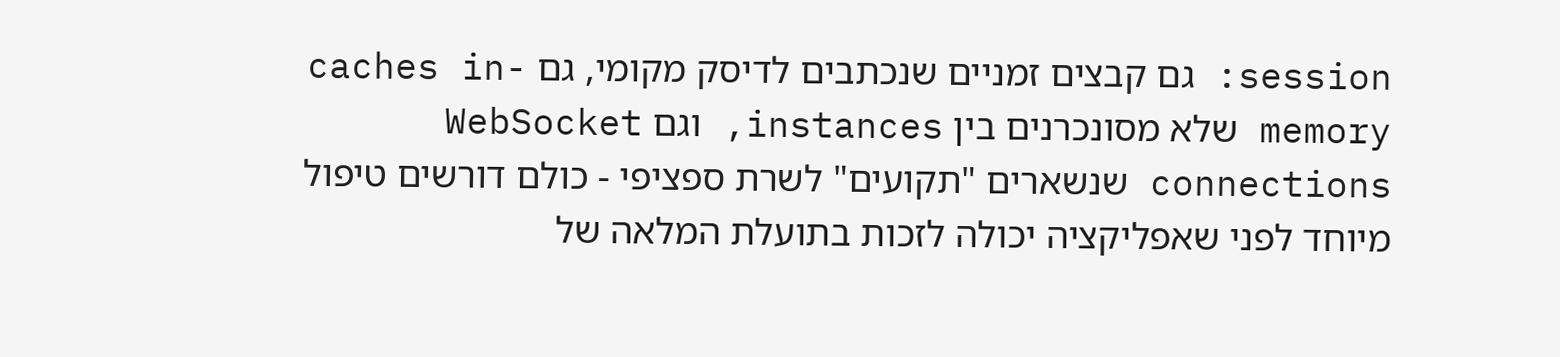session: גם קבצים זמניים שנכתבים לדיסק מקומי, גם caches in-memory שלא מסונכרנים בין instances, וגם WebSocket connections שנשארים "תקועים" לשרת ספציפי - כולם דורשים טיפול מיוחד לפני שאפליקציה יכולה לזכות בתועלת המלאה של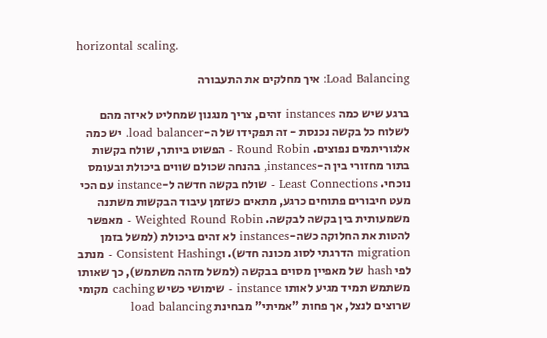horizontal scaling.

Load Balancing: איך מחלקים את התעבורה

ברגע שיש כמה instances זהים, צריך מנגנון שמחליט לאיזה מהם לשלוח כל בקשה נכנסת - זה תפקידו של ה-load balancer. יש כמה אלגוריתמים נפוצים. Round Robin - הפשוט ביותר, שולח בקשות בתור מחזורי בין ה-instances, בהנחה שכולם שווים ביכולת ובעומס נוכחי. Least Connections - שולח בקשה חדשה ל-instance עם הכי מעט חיבורים פתוחים כרגע, מתאים כשזמן עיבוד הבקשות משתנה משמעותית בין בקשה לבקשה. Weighted Round Robin - מאפשר להטות את החלוקה כשה-instances לא זהים ביכולת (למשל בזמן migration הדרגתי לסוג מכונה חדש). וConsistent Hashing - מנתב לפי hash של מאפיין מסוים בבקשה (למשל מזהה משתמש), כך שאותו משתמש תמיד מגיע לאותו instance - שימושי כשיש caching מקומי שרוצים לנצל, אך פחות "אמיתי" מבחינת load balancing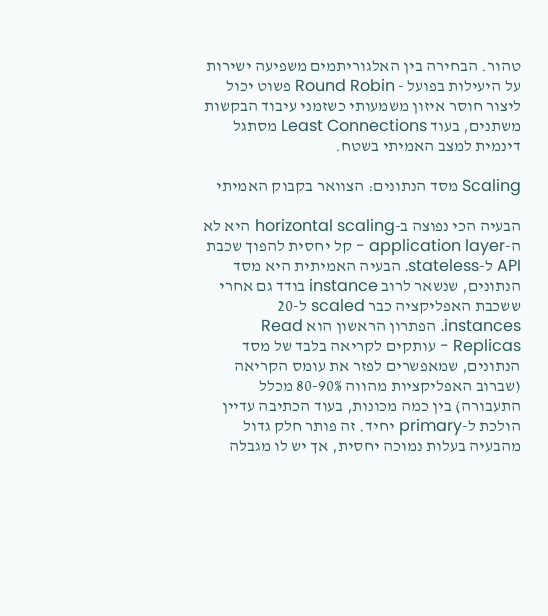טהור. הבחירה בין האלגוריתמים משפיעה ישירות על היעילות בפועל - Round Robin פשוט יכול ליצור חוסר איזון משמעותי כשזמני עיבוד הבקשות משתנים, בעוד Least Connections מסתגל דינמית למצב האמיתי בשטח.

Scaling מסד הנתונים: הצוואר בקבוק האמיתי

הבעיה הכי נפוצה ב-horizontal scaling היא לא ה-application layer - קל יחסית להפוך שכבת API ל-stateless. הבעיה האמיתית היא מסד הנתונים, שנשאר לרוב instance בודד גם אחרי ששכבת האפליקציה כבר scaled ל-20 instances. הפתרון הראשון הוא Read Replicas - עותקים לקריאה בלבד של מסד הנתונים, שמאפשרים לפזר את עומס הקריאה (שברוב האפליקציות מהווה 80-90% מכלל התעבורה) בין כמה מכונות, בעוד הכתיבה עדיין הולכת ל-primary יחיד. זה פותר חלק גדול מהבעיה בעלות נמוכה יחסית, אך יש לו מגבלה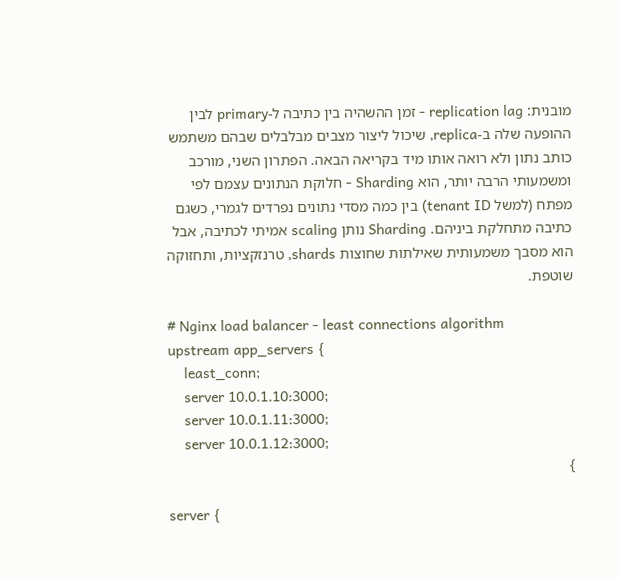מובנית: replication lag - זמן ההשהיה בין כתיבה ל-primary לבין ההופעה שלה ב-replica, שיכול ליצור מצבים מבלבלים שבהם משתמש כותב נתון ולא רואה אותו מיד בקריאה הבאה. הפתרון השני, מורכב ומשמעותי הרבה יותר, הוא Sharding - חלוקת הנתונים עצמם לפי מפתח (למשל tenant ID) בין כמה מסדי נתונים נפרדים לגמרי, כשגם כתיבה מתחלקת ביניהם. Sharding נותן scaling אמיתי לכתיבה, אבל הוא מסבך משמעותית שאילתות שחוצות shards, טרנזקציות, ותחזוקה שוטפת.

# Nginx load balancer - least connections algorithm
upstream app_servers {
    least_conn;
    server 10.0.1.10:3000;
    server 10.0.1.11:3000;
    server 10.0.1.12:3000;
}

server {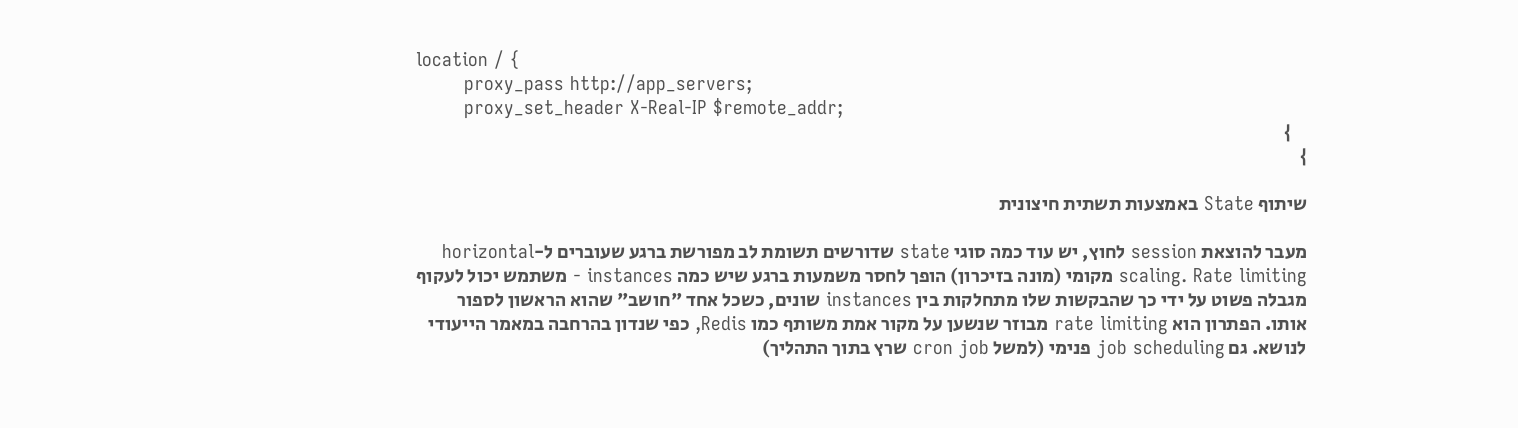location / {
        proxy_pass http://app_servers;
        proxy_set_header X-Real-IP $remote_addr;
    }
}

שיתוף State באמצעות תשתית חיצונית

מעבר להוצאת session לחוץ, יש עוד כמה סוגי state שדורשים תשומת לב מפורשת ברגע שעוברים ל-horizontal scaling. Rate limiting מקומי (מונה בזיכרון) הופך לחסר משמעות ברגע שיש כמה instances - משתמש יכול לעקוף מגבלה פשוט על ידי כך שהבקשות שלו מתחלקות בין instances שונים, כשכל אחד "חושב" שהוא הראשון לספור אותו. הפתרון הוא rate limiting מבוזר שנשען על מקור אמת משותף כמו Redis, כפי שנדון בהרחבה במאמר הייעודי לנושא. גם job scheduling פנימי (למשל cron job שרץ בתוך התהליך)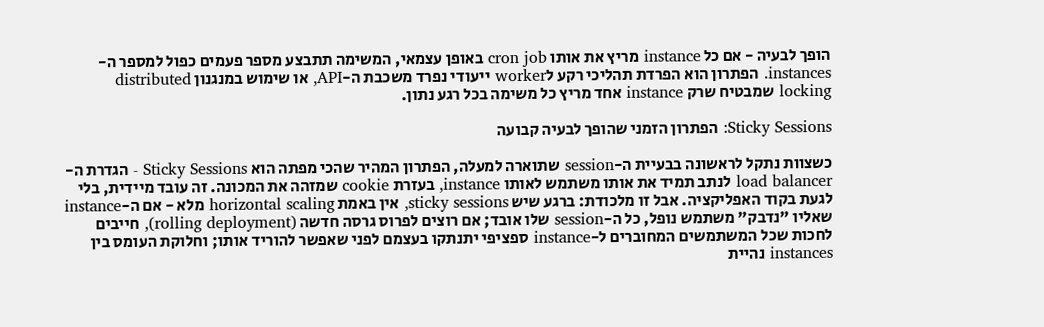הופך לבעיה - אם כל instance מריץ את אותו cron job באופן עצמאי, המשימה תתבצע מספר פעמים כפול למספר ה-instances. הפתרון הוא הפרדת תהליכי רקע לworker ייעודי נפרד משכבת ה-API, או שימוש במנגנון distributed locking שמבטיח שרק instance אחד מריץ כל משימה בכל רגע נתון.

Sticky Sessions: הפתרון הזמני שהופך לבעיה קבועה

כשצוות נתקל לראשונה בבעיית ה-session שתוארה למעלה, הפתרון המהיר שהכי מפתה הוא Sticky Sessions - הגדרת ה-load balancer לנתב תמיד את אותו משתמש לאותו instance, בעזרת cookie שמזהה את המכונה. זה עובד מיידית, בלי לגעת בקוד האפליקציה. אבל זו מלכודת: ברגע שיש sticky sessions, אין באמת horizontal scaling מלא - אם ה-instance שאליו "נדבק" משתמש נופל, כל ה-session שלו אובד; אם רוצים לפרוס גרסה חדשה (rolling deployment), חייבים לחכות שכל המשתמשים המחוברים ל-instance ספציפי יתנתקו בעצמם לפני שאפשר להוריד אותו; וחלוקת העומס בין instances נהיית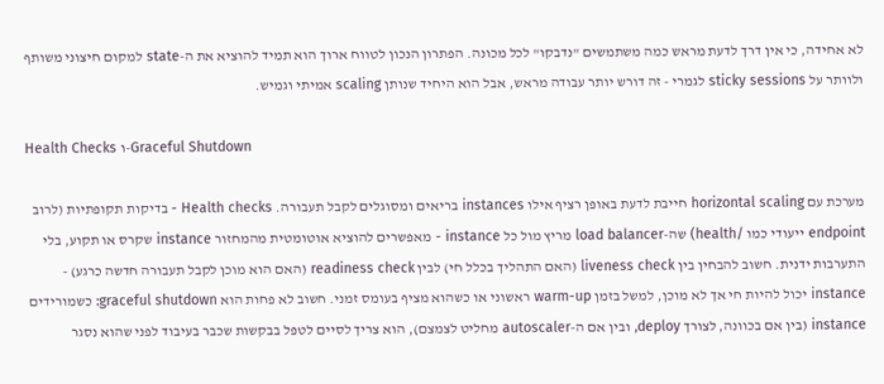לא אחידה, כי אין דרך לדעת מראש כמה משתמשים "נדבקו" לכל מכונה. הפתרון הנכון לטווח ארוך הוא תמיד להוציא את ה-state למקום חיצוני משותף ולוותר על sticky sessions לגמרי - זה דורש יותר עבודה מראש, אבל הוא היחיד שנותן scaling אמיתי וגמיש.

Health Checks ו-Graceful Shutdown

מערכת עם horizontal scaling חייבת לדעת באופן רציף אילו instances בריאים ומסוגלים לקבל תעבורה. Health checks - בדיקות תקופתיות (לרוב endpoint ייעודי כמו /health) שה-load balancer מריץ מול כל instance - מאפשרים להוציא אוטומטית מהמחזור instance שקרס או תקוע, בלי התערבות ידנית. חשוב להבחין בין liveness check (האם התהליך בכלל חי) לבין readiness check (האם הוא מוכן לקבל תעבורה חדשה כרגע) - instance יכול להיות חי אך לא מוכן, למשל בזמן warm-up ראשוני או כשהוא מציף בעומס זמני. חשוב לא פחות הוא graceful shutdown: כשמורידים instance (בין אם בכוונה, לצורך deploy, ובין אם ה-autoscaler מחליט לצמצם), הוא צריך לסיים לטפל בבקשות שכבר בעיבוד לפני שהוא נסגר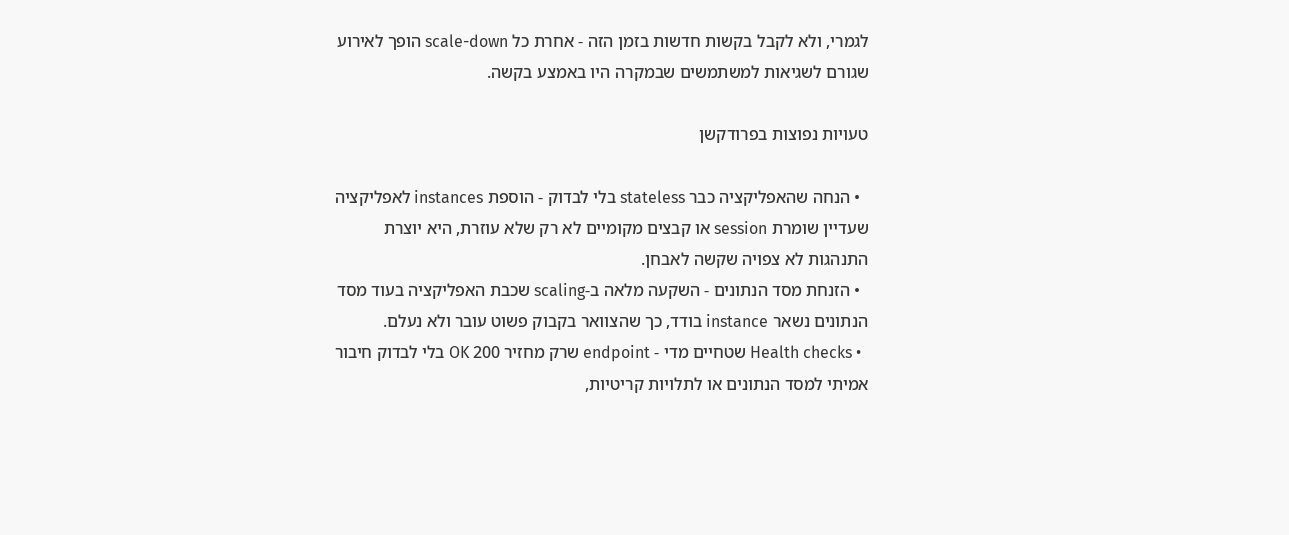לגמרי, ולא לקבל בקשות חדשות בזמן הזה - אחרת כל scale-down הופך לאירוע שגורם לשגיאות למשתמשים שבמקרה היו באמצע בקשה.

טעויות נפוצות בפרודקשן

  • הנחה שהאפליקציה כבר stateless בלי לבדוק - הוספת instances לאפליקציה שעדיין שומרת session או קבצים מקומיים לא רק שלא עוזרת, היא יוצרת התנהגות לא צפויה שקשה לאבחן.
  • הזנחת מסד הנתונים - השקעה מלאה ב-scaling שכבת האפליקציה בעוד מסד הנתונים נשאר instance בודד, כך שהצוואר בקבוק פשוט עובר ולא נעלם.
  • Health checks שטחיים מדי - endpoint שרק מחזיר 200 OK בלי לבדוק חיבור אמיתי למסד הנתונים או לתלויות קריטיות,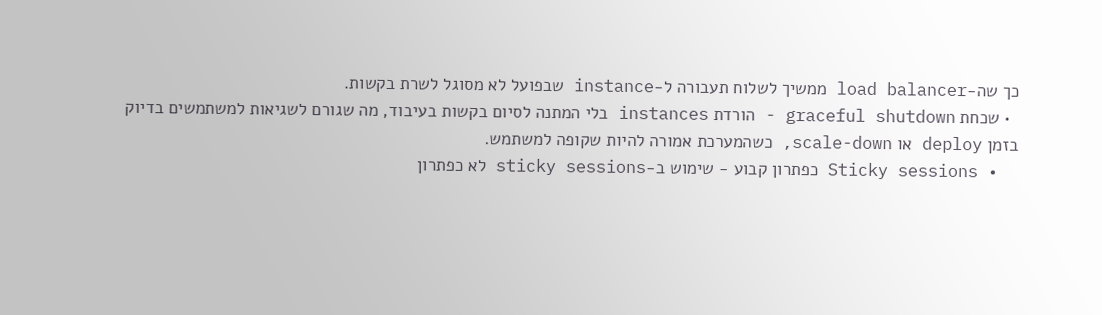כך שה-load balancer ממשיך לשלוח תעבורה ל-instance שבפועל לא מסוגל לשרת בקשות.
  • שכחת graceful shutdown - הורדת instances בלי המתנה לסיום בקשות בעיבוד, מה שגורם לשגיאות למשתמשים בדיוק בזמן deploy או scale-down, כשהמערכת אמורה להיות שקופה למשתמש.
  • Sticky sessions כפתרון קבוע - שימוש ב-sticky sessions לא כפתרון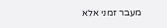מעבר זמני אלא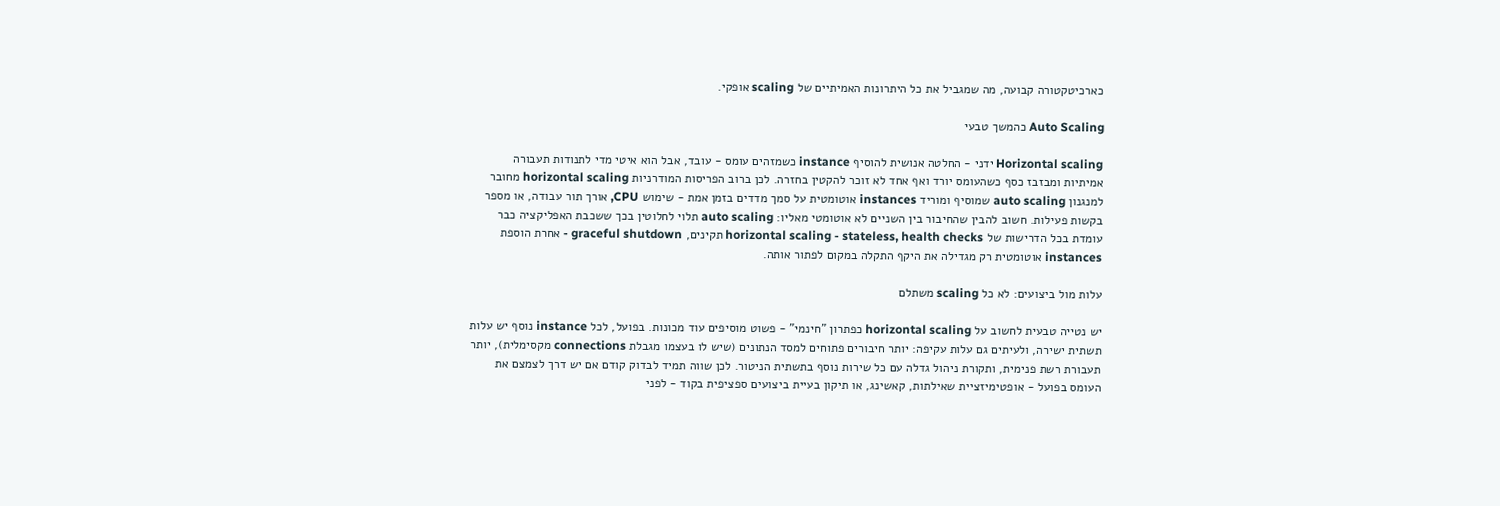כארכיטקטורה קבועה, מה שמגביל את כל היתרונות האמיתיים של scaling אופקי.

Auto Scaling כהמשך טבעי

Horizontal scaling ידני - החלטה אנושית להוסיף instance כשמזהים עומס - עובד, אבל הוא איטי מדי לתנודות תעבורה אמיתיות ומבזבז כסף כשהעומס יורד ואף אחד לא זוכר להקטין בחזרה. לכן ברוב הפריסות המודרניות horizontal scaling מחובר למנגנון auto scaling שמוסיף ומוריד instances אוטומטית על סמך מדדים בזמן אמת - שימוש CPU, אורך תור עבודה, או מספר בקשות פעילות. חשוב להבין שהחיבור בין השניים לא אוטומטי מאליו: auto scaling תלוי לחלוטין בכך ששכבת האפליקציה כבר עומדת בכל הדרישות של horizontal scaling - stateless, health checks תקינים, graceful shutdown - אחרת הוספת instances אוטומטית רק מגדילה את היקף התקלה במקום לפתור אותה.

עלות מול ביצועים: לא כל scaling משתלם

יש נטייה טבעית לחשוב על horizontal scaling כפתרון "חינמי" - פשוט מוסיפים עוד מכונות. בפועל, לכל instance נוסף יש עלות תשתית ישירה, ולעיתים גם עלות עקיפה: יותר חיבורים פתוחים למסד הנתונים (שיש לו בעצמו מגבלת connections מקסימלית), יותר תעבורת רשת פנימית, ותקורת ניהול גדלה עם כל שירות נוסף בתשתית הניטור. לכן שווה תמיד לבדוק קודם אם יש דרך לצמצם את העומס בפועל - אופטימיזציית שאילתות, קאשינג, או תיקון בעיית ביצועים ספציפית בקוד - לפני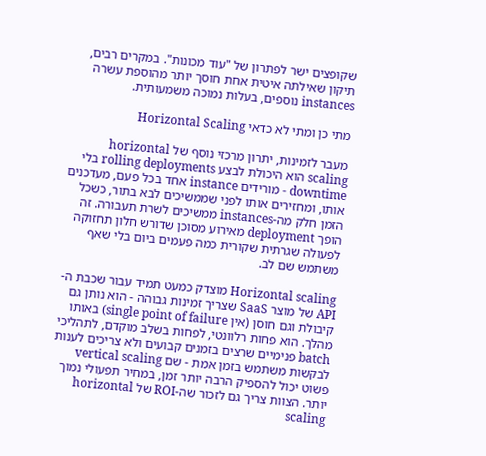שקופצים ישר לפתרון של "עוד מכונות". במקרים רבים, תיקון שאילתה איטית אחת חוסך יותר מהוספת עשרה instances נוספים, בעלות נמוכה משמעותית.

מתי כן ומתי לא כדאי Horizontal Scaling

מעבר לזמינות, יתרון מרכזי נוסף של horizontal scaling הוא היכולת לבצע rolling deployments בלי downtime - מורידים instance אחד בכל פעם, מעדכנים אותו, ומחזירים אותו לפני שממשיכים לבא בתור, כשכל הזמן חלק מה-instances ממשיכים לשרת תעבורה. זה הופך deployment מאירוע מסוכן שדורש חלון תחזוקה לפעולה שגרתית שקורית כמה פעמים ביום בלי שאף משתמש שם לב.

Horizontal scaling מוצדק כמעט תמיד עבור שכבת ה-API של מוצר SaaS שצריך זמינות גבוהה - הוא נותן גם קיבולת וגם חוסן (אין single point of failure) באותו מהלך. הוא פחות רלוונטי, לפחות בשלב מוקדם, לתהליכי batch פנימיים שרצים בזמנים קבועים ולא צריכים לענות לבקשות משתמש בזמן אמת - שם vertical scaling פשוט יכול להספיק הרבה יותר זמן, במחיר תפעולי נמוך יותר. הצוות צריך גם לזכור שה-ROI של horizontal scaling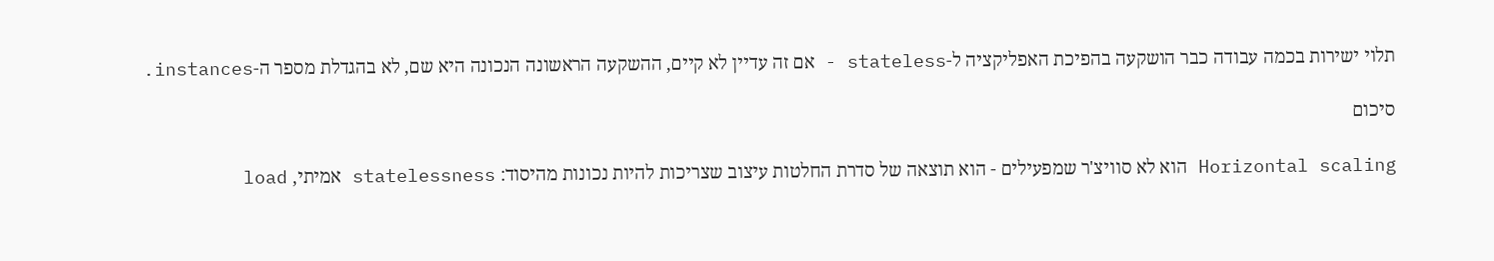תלוי ישירות בכמה עבודה כבר הושקעה בהפיכת האפליקציה ל-stateless - אם זה עדיין לא קיים, ההשקעה הראשונה הנכונה היא שם, לא בהגדלת מספר ה-instances.

סיכום

Horizontal scaling הוא לא סוויצ'ר שמפעילים - הוא תוצאה של סדרת החלטות עיצוב שצריכות להיות נכונות מהיסוד: statelessness אמיתי, load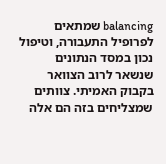balancing שמתאים לפרופיל התעבורה, וטיפול נכון במסד הנתונים שנשאר לרוב הצוואר בקבוק האמיתי. צוותים שמצליחים בזה הם אלה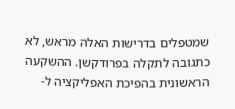שמטפלים בדרישות האלה מראש, לא כתגובה לתקלה בפרודקשן. ההשקעה הראשונית בהפיכת האפליקציה ל-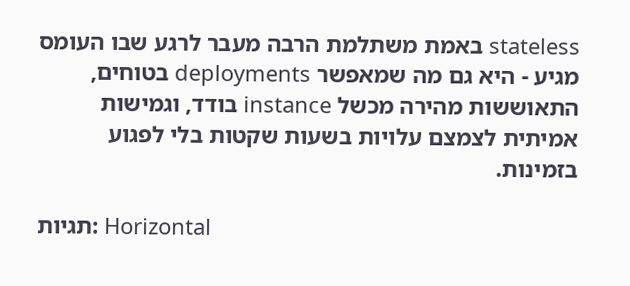stateless באמת משתלמת הרבה מעבר לרגע שבו העומס מגיע - היא גם מה שמאפשר deployments בטוחים, התאוששות מהירה מכשל instance בודד, וגמישות אמיתית לצמצם עלויות בשעות שקטות בלי לפגוע בזמינות.

תגיות: Horizontal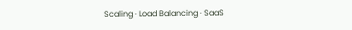Scaling · Load Balancing · SaaS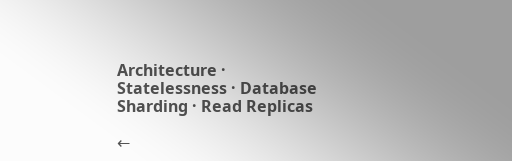Architecture · Statelessness · Database Sharding · Read Replicas

←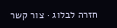חזרה לבלוג · צור קשר